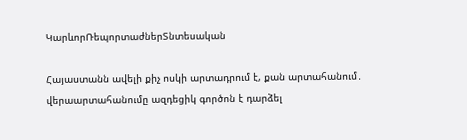ԿարևորՌեպորտաժներՏնտեսական

Հայաստանն ավելի քիչ ոսկի արտադրում է, քան արտահանում․ վերաարտահանումը ազդեցիկ գործոն է դարձել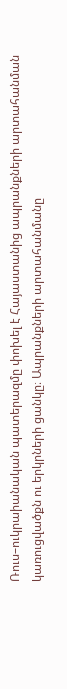Ռուս–ուկրաիանական պատերազմը փոխել է Հայաստանից ապրանքների արտահանման կառուցվածքն ու երկրների ցանկը։ Ապրանքների արտահանմանը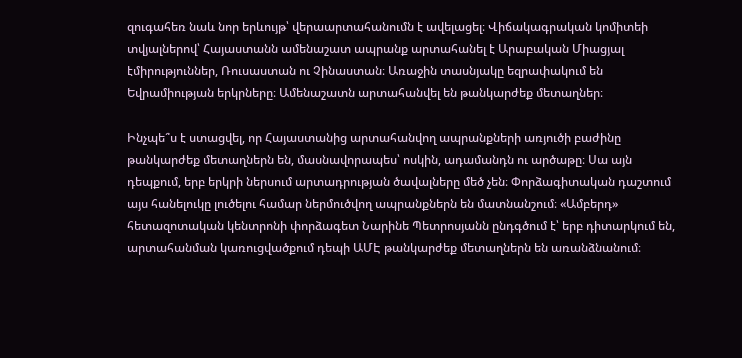զուգահեռ նաև նոր երևույթ՝ վերաարտահանումն է ավելացել։ Վիճակագրական կոմիտեի տվյալներով՝ Հայաստանն ամենաշատ ապրանք արտահանել է Արաբական Միացյալ էմիրություններ, Ռուսաստան ու Չինաստան։ Առաջին տասնյակը եզրափակում են Եվրամիության երկրները։ Ամենաշատն արտահանվել են թանկարժեք մետաղներ։

Ինչպե՞ս է ստացվել, որ Հայաստանից արտահանվող ապրանքների առյուծի բաժինը թանկարժեք մետաղներն են, մասնավորապես՝ ոսկին, ադամանդն ու արծաթը։ Սա այն դեպքում, երբ երկրի ներսում արտադրության ծավալները մեծ չեն։ Փորձագիտական դաշտում այս հանելուկը լուծելու համար ներմուծվող ապրանքներն են մատնանշում։ «Ամբերդ» հետազոտական կենտրոնի փորձագետ Նարինե Պետրոսյանն ընդգծում է՝ երբ դիտարկում են, արտահանման կառուցվածքում դեպի ԱՄԷ թանկարժեք մետաղներն են առանձնանում։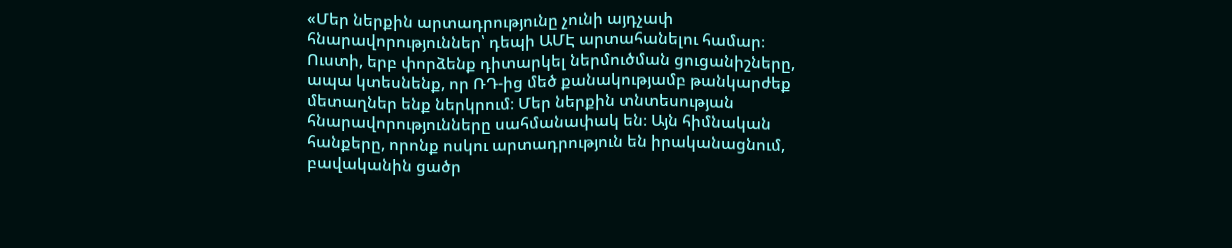«Մեր ներքին արտադրությունը չունի այդչափ հնարավորություններ՝ դեպի ԱՄԷ արտահանելու համար։ Ուստի, երբ փորձենք դիտարկել ներմուծման ցուցանիշները, ապա կտեսնենք, որ ՌԴ-ից մեծ քանակությամբ թանկարժեք մետաղներ ենք ներկրում։ Մեր ներքին տնտեսության հնարավորությունները սահմանափակ են։ Այն հիմնական հանքերը, որոնք ոսկու արտադրություն են իրականացնում, բավականին ցածր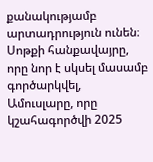քանակությամբ արտադրություն ունեն։ Սոթքի հանքավայրը, որը նոր է սկսել մասամբ գործարկվել, Ամուսլարը, որը կշահագործվի 2025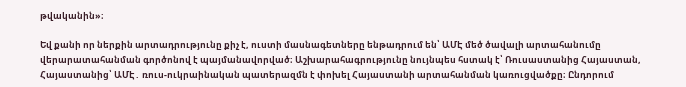թվականին»։

Եվ քանի որ ներքին արտադրությունը քիչ է, ուստի մասնագետները ենթադրում են՝ ԱՄԷ մեծ ծավալի արտահանումը վերարատահանման գործոնով է պայմանավորված։ Աշխարահագրությունը նույնպես հստակ է՝ Ռուսաստանից Հայաստան, Հայաստանից՝ ԱՄԷ․ ռուս-ուկրաինական պատերազմն է փոխել Հայաստանի արտահանման կառուցվածքը։ Ընդորում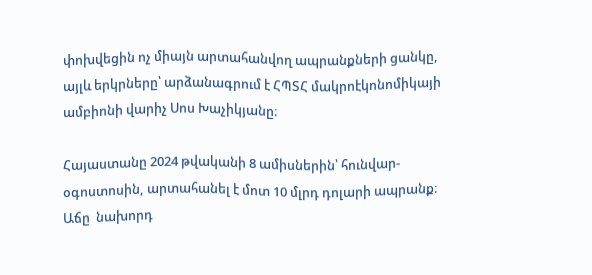փոխվեցին ոչ միայն արտահանվող ապրանքների ցանկը, այլև երկրները՝ արձանագրում է ՀՊՏՀ մակրոէկոնոմիկայի ամբիոնի վարիչ Սոս Խաչիկյանը։

Հայաստանը 2024 թվականի 8 ամիսներին՝ հունվար-օգոստոսին, արտահանել է մոտ 10 մլրդ դոլարի ապրանք։ Աճը  նախորդ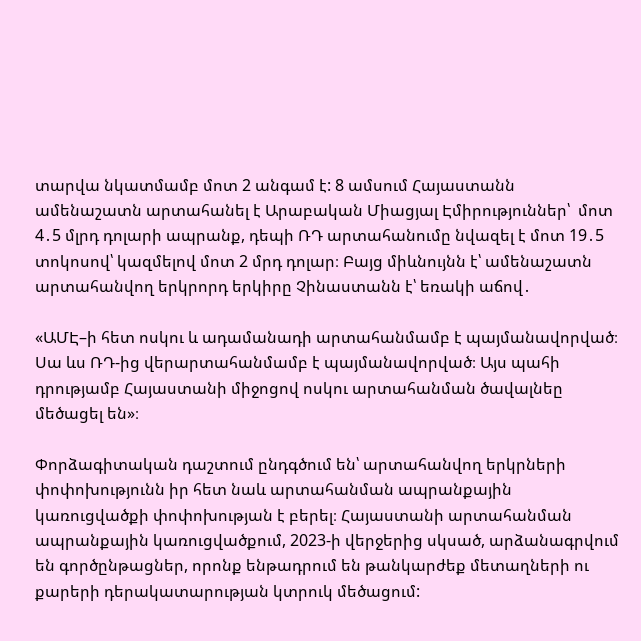տարվա նկատմամբ մոտ 2 անգամ է: 8 ամսում Հայաստանն ամենաշատն արտահանել է Արաբական Միացյալ Էմիրություններ՝  մոտ 4․5 մլրդ դոլարի ապրանք, դեպի ՌԴ արտահանումը նվազել է մոտ 19․5 տոկոսով՝ կազմելով մոտ 2 մրդ դոլար։ Բայց միևնույնն է՝ ամենաշատն արտահանվող երկրորդ երկիրը Չինաստանն է՝ եռակի աճով․

«ԱՄԷ–ի հետ ոսկու և ադամանադի արտահանմամբ է պայմանավորված։ Սա ևս ՌԴ-ից վերարտահանմամբ է պայմանավորված։ Այս պահի դրությամբ Հայաստանի միջոցով ոսկու արտահանման ծավալնեը մեծացել են»։

Փորձագիտական դաշտում ընդգծում են՝ արտահանվող երկրների փոփոխությունն իր հետ նաև արտահանման ապրանքային կառուցվածքի փոփոխության է բերել։ Հայաստանի արտահանման ապրանքային կառուցվածքում, 2023-ի վերջերից սկսած, արձանագրվում են գործընթացներ, որոնք ենթադրում են թանկարժեք մետաղների ու քարերի դերակատարության կտրուկ մեծացում: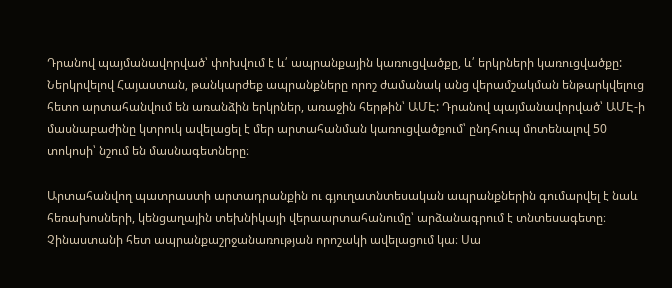Դրանով պայմանավորված՝ փոխվում է և՛ ապրանքային կառուցվածքը, և՛ երկրների կառուցվածքը: Ներկրվելով Հայաստան, թանկարժեք ապրանքները որոշ ժամանակ անց վերամշակման ենթարկվելուց հետո արտահանվում են առանձին երկրներ, առաջին հերթին՝ ԱՄԷ: Դրանով պայմանավորված՝ ԱՄԷ-ի մասնաբաժինը կտրուկ ավելացել է մեր արտահանման կառուցվածքում՝ ընդհուպ մոտենալով 50 տոկոսի՝ նշում են մասնագետները։

Արտահանվող պատրաստի արտադրանքին ու գյուղատնտեսական ապրանքներին գումարվել է նաև հեռախոսների, կենցաղային տեխնիկայի վերաարտահանումը՝ արձանագրում է տնտեսագետը։ Չինաստանի հետ ապրանքաշրջանառության որոշակի ավելացում կա։ Սա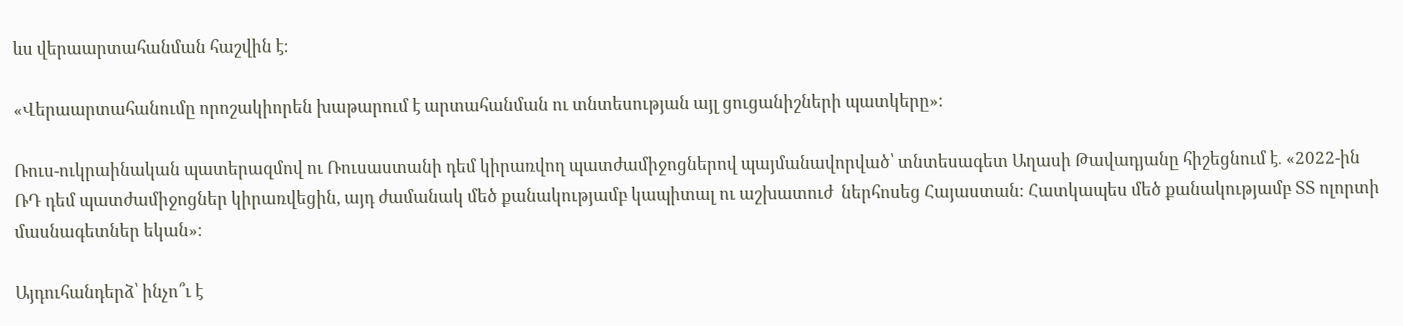ևս վերաարտահանման հաշվին է։

«Վերաարտահանումը որոշակիորեն խաթարում է արտահանման ու տնտեսության այլ ցուցանիշների պատկերը»։

Ռուս-ուկրաինական պատերազմով ու Ռուսաստանի դեմ կիրառվող պատժամիջոցներով պայմանավորված՝ տնտեսագետ Աղասի Թավադյանը հիշեցնում է․ «2022-ին ՌԴ դեմ պատժամիջոցներ կիրառվեցին, այդ ժամանակ մեծ քանակությամբ կապիտալ ու աշխատուժ  ներհոսեց Հայաստան։ Հատկապես մեծ քանակությամբ ՏՏ ոլորտի մասնագետներ եկան»։

Այդուհանդերձ՝ ինչո՞ւ է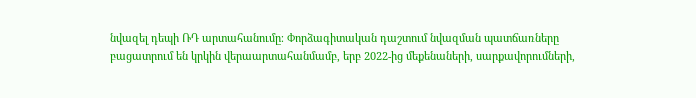նվազել դեպի ՌԴ արտահանումը։ Փորձագիտական դաշտում նվազման պատճառները բացատրում են կրկին վերաարտահանմամբ, երբ 2022-ից մեքենաների, սարքավորումների,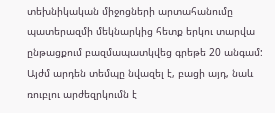տեխնիկական միջոցների արտահանումը պատերազմի մեկնարկից հետք երկու տարվա ընթացքում բազմապատկվեց գրեթե 20 անգամ: Այժմ արդեն տեմպը նվազել է, բացի այդ, նաև ռուբլու արժեզրկումն է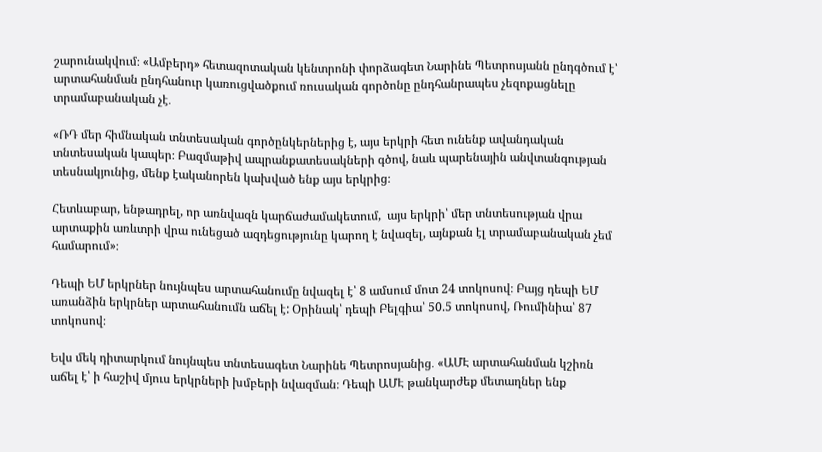շարունակվում։ «Ամբերդ» հետազոտական կենտրոնի փորձագետ Նարինե Պետրոսյանն ընդգծում է՝ արտահանման ընդհանուր կառուցվածքում ռուսական գործոնը ընդհանրապես չեզոքացնելը տրամաբանական չէ․

«ՌԴ մեր հիմնական տնտեսական գործընկերներից է, այս երկրի հետ ունենք ավանդական տնտեսական կապեր։ Բազմաթիվ ապրանքատեսակների գծով, նաև պարենային անվտանգության տեսնակյունից, մենք էականորեն կախված ենք այս երկրից։

Հետևաբար, ենթադրել, որ առնվազն կարճաժամակետում,  այս երկրի՝ մեր տնտեսության վրա արտաքին առևտրի վրա ունեցած ազդեցությունը կարող է նվազել, այնքան էլ տրամաբանական չեմ համարում»։

Դեպի ԵՄ երկրներ նույնպես արտահանումը նվազել է՝ 8 ամսում մոտ 24 տոկոսով։ Բայց դեպի ԵՄ առանձին երկրներ արտահանումն աճել է: Օրինակ՝ դեպի Բելգիա՝ 50.5 տոկոսով, Ռումինիա՝ 87 տոկոսով։

Եվս մեկ դիտարկում նույնպես տնտեսագետ Նարինե Պետրոսյանից․ «ԱՄԷ արտահանման կշիռն աճել է՝ ի հաշիվ մյուս երկրների խմբերի նվազման։ Դեպի ԱՄԷ թանկարժեք մետաղներ ենք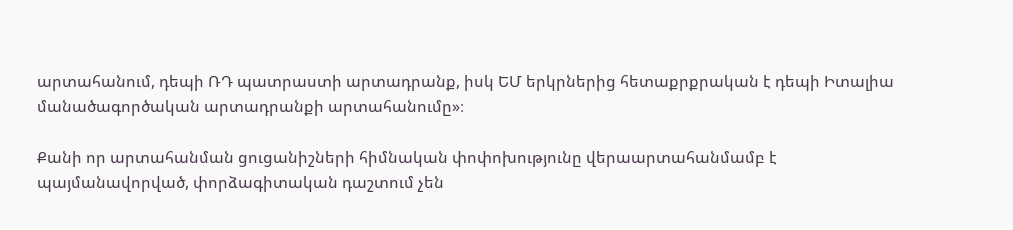արտահանում, դեպի ՌԴ պատրաստի արտադրանք, իսկ ԵՄ երկրներից հետաքրքրական է դեպի Իտալիա մանածագործական արտադրանքի արտահանումը»։

Քանի որ արտահանման ցուցանիշների հիմնական փոփոխությունը վերաարտահանմամբ է պայմանավորված, փորձագիտական դաշտում չեն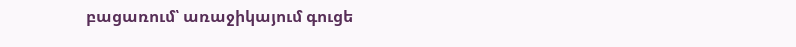բացառում՝ առաջիկայում գուցե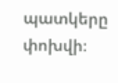պատկերը փոխվի։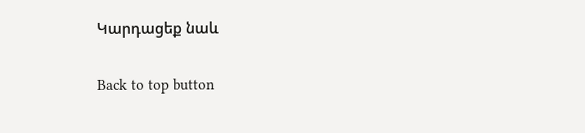Կարդացեք նաև

Back to top button